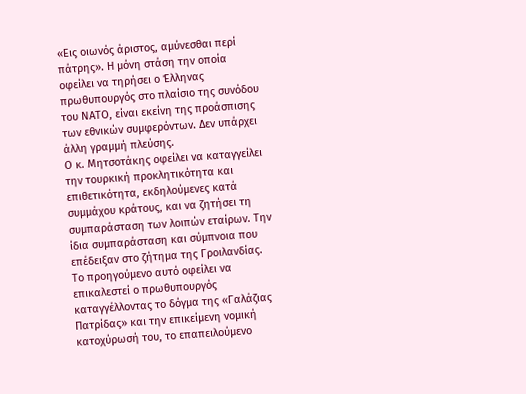«Εις οιωνός άριστος, αμύνεσθαι περί πάτρης». Η μόνη στάση την οποία οφείλει να τηρήσει ο Έλληνας πρωθυπουργός στο πλαίσιο της συνόδου του ΝΑΤΟ, είναι εκείνη της προάσπισης των εθνικών συμφερόντων. Δεν υπάρχει άλλη γραμμή πλεύσης.
Ο κ. Μητσοτάκης οφείλει να καταγγείλει την τουρκική προκλητικότητα και επιθετικότητα, εκδηλούμενες κατά συμμάχου κράτους, και να ζητήσει τη συμπαράσταση των λοιπών εταίρων. Την ίδια συμπαράσταση και σύμπνοια που επέδειξαν στο ζήτημα της Γροιλανδίας.
Το προηγούμενο αυτό οφείλει να επικαλεστεί ο πρωθυπουργός καταγγέλλοντας το δόγμα της «Γαλάζιας Πατρίδας» και την επικείμενη νομική κατοχύρωσή του, το επαπειλούμενο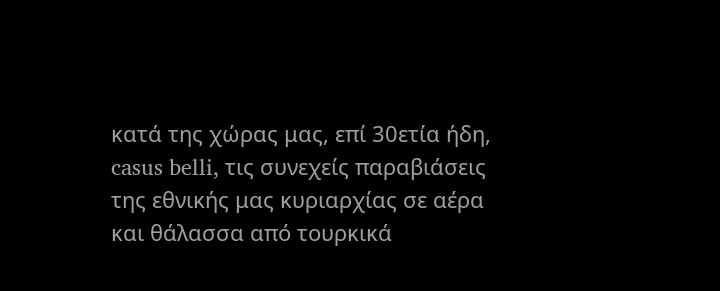κατά της χώρας μας, επί 30ετία ήδη, casus belli, τις συνεχείς παραβιάσεις της εθνικής μας κυριαρχίας σε αέρα και θάλασσα από τουρκικά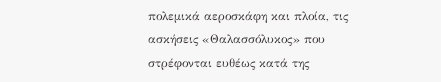πολεμικά αεροσκάφη και πλοία, τις ασκήσεις «Θαλασσόλυκος» που στρέφονται ευθέως κατά της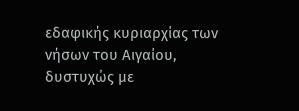εδαφικής κυριαρχίας των νήσων του Αιγαίου, δυστυχώς με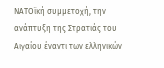ΝΑΤΟϊκή συμμετοχή, την ανάπτυξη της Στρατιάς του Αιγαίου έναντι των ελληνικών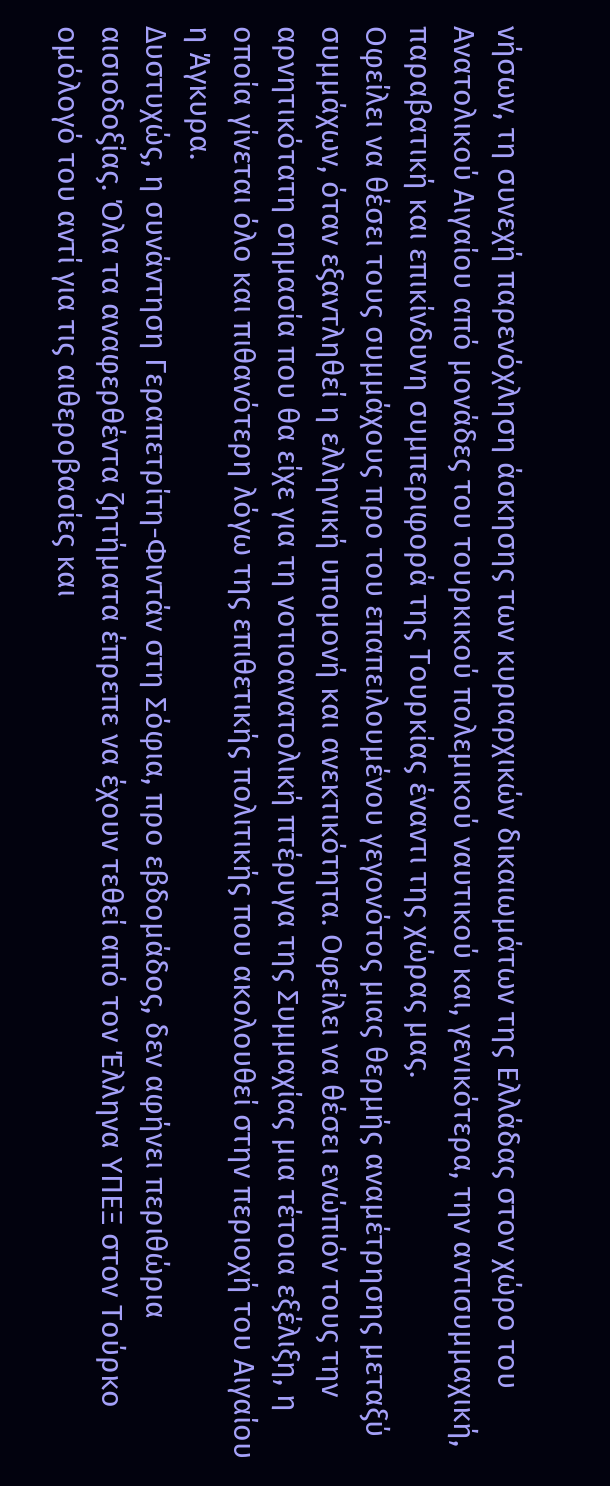νήσων, τη συνεχή παρενόχληση άσκησης των κυριαρχικών δικαιωμάτων της Ελλάδας στον χώρο του Ανατολικού Αιγαίου από μονάδες του τουρκικού πολεμικού ναυτικού και, γενικότερα, την αντισυμμαχική, παραβατική και επικίνδυνη συμπεριφορά της Τουρκίας έναντι της χώρας μας.
Οφείλει να θέσει τους συμμάχους προ του επαπειλουμένου γεγονότος μιας θερμής αναμέτρησης μεταξύ συμμάχων, όταν εξαντληθεί η ελληνική υπομονή και ανεκτικότητα. Οφείλει να θέσει ενώπιόν τους την αρνητικότατη σημασία που θα είχε για τη νοτιοανατολική πτέρυγα της Συμμαχίας μια τέτοια εξέλιξη, η οποία γίνεται όλο και πιθανότερη λόγω της επιθετικής πολιτικής που ακολουθεί στην περιοχή του Αιγαίου η Άγκυρα.
Δυστυχώς, η συνάντηση Γεραπετρίτη-Φιντάν στη Σόφια, προ εβδομάδος, δεν αφήνει περιθώρια αισιοδοξίας. Όλα τα αναφερθέντα ζητήματα έπρεπε να έχουν τεθεί από τον Έλληνα ΥΠΕΞ στον Τούρκο ομόλογό του αντί για τις αιθεροβασίες και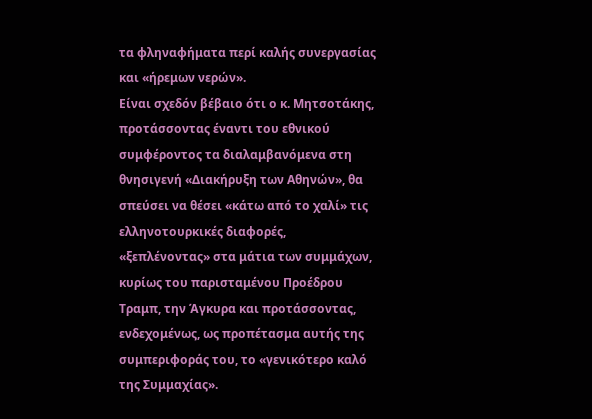τα φληναφήματα περί καλής συνεργασίας και «ήρεμων νερών».
Είναι σχεδόν βέβαιο ότι ο κ. Μητσοτάκης, προτάσσοντας έναντι του εθνικού συμφέροντος τα διαλαμβανόμενα στη θνησιγενή «Διακήρυξη των Αθηνών», θα σπεύσει να θέσει «κάτω από το χαλί» τις ελληνοτουρκικές διαφορές, «ξεπλένοντας» στα μάτια των συμμάχων, κυρίως του παρισταμένου Προέδρου Τραμπ, την Άγκυρα και προτάσσοντας, ενδεχομένως, ως προπέτασμα αυτής της συμπεριφοράς του, το «γενικότερο καλό της Συμμαχίας».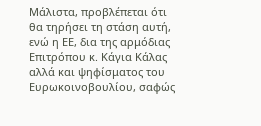Μάλιστα, προβλέπεται ότι θα τηρήσει τη στάση αυτή, ενώ η ΕΕ, δια της αρμόδιας Επιτρόπου κ. Κάγια Κάλας αλλά και ψηφίσματος του Ευρωκοινοβουλίου, σαφώς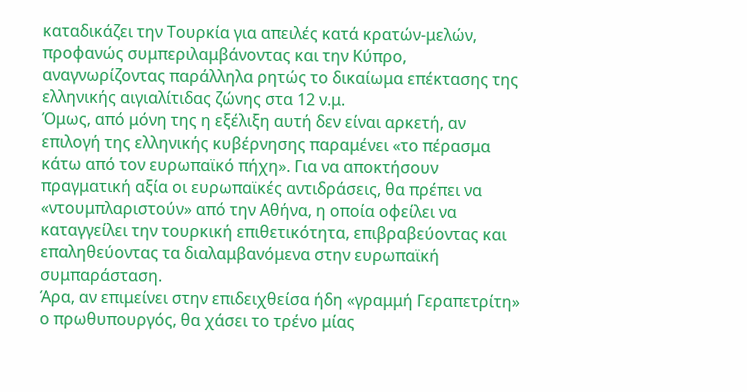καταδικάζει την Τουρκία για απειλές κατά κρατών-μελών, προφανώς συμπεριλαμβάνοντας και την Κύπρο, αναγνωρίζοντας παράλληλα ρητώς το δικαίωμα επέκτασης της ελληνικής αιγιαλίτιδας ζώνης στα 12 ν.μ.
Όμως, από μόνη της η εξέλιξη αυτή δεν είναι αρκετή, αν επιλογή της ελληνικής κυβέρνησης παραμένει «το πέρασμα κάτω από τον ευρωπαϊκό πήχη». Για να αποκτήσουν πραγματική αξία οι ευρωπαϊκές αντιδράσεις, θα πρέπει να «ντουμπλαριστούν» από την Αθήνα, η οποία οφείλει να καταγγείλει την τουρκική επιθετικότητα, επιβραβεύοντας και επαληθεύοντας τα διαλαμβανόμενα στην ευρωπαϊκή συμπαράσταση.
Άρα, αν επιμείνει στην επιδειχθείσα ήδη «γραμμή Γεραπετρίτη» ο πρωθυπουργός, θα χάσει το τρένο μίας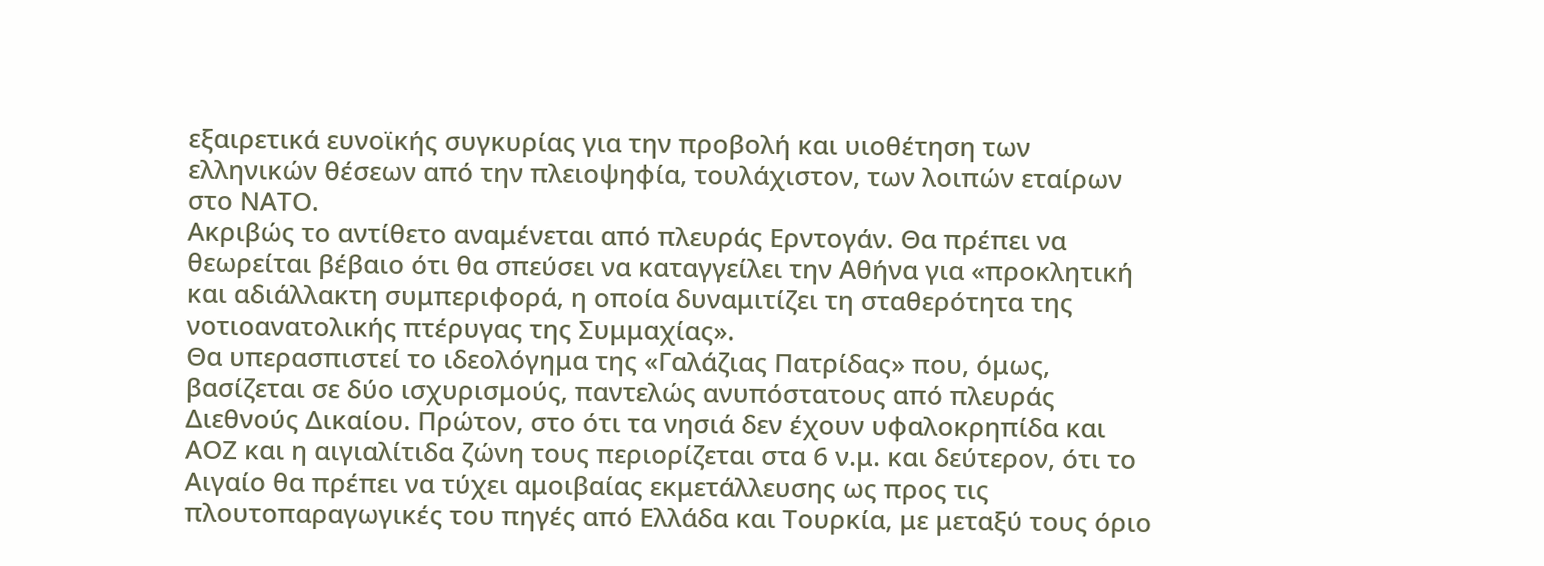εξαιρετικά ευνοϊκής συγκυρίας για την προβολή και υιοθέτηση των ελληνικών θέσεων από την πλειοψηφία, τουλάχιστον, των λοιπών εταίρων στο ΝΑΤΟ.
Ακριβώς το αντίθετο αναμένεται από πλευράς Ερντογάν. Θα πρέπει να θεωρείται βέβαιο ότι θα σπεύσει να καταγγείλει την Αθήνα για «προκλητική και αδιάλλακτη συμπεριφορά, η οποία δυναμιτίζει τη σταθερότητα της νοτιοανατολικής πτέρυγας της Συμμαχίας».
Θα υπερασπιστεί το ιδεολόγημα της «Γαλάζιας Πατρίδας» που, όμως, βασίζεται σε δύο ισχυρισμούς, παντελώς ανυπόστατους από πλευράς Διεθνούς Δικαίου. Πρώτον, στο ότι τα νησιά δεν έχουν υφαλοκρηπίδα και ΑΟΖ και η αιγιαλίτιδα ζώνη τους περιορίζεται στα 6 ν.μ. και δεύτερον, ότι το Αιγαίο θα πρέπει να τύχει αμοιβαίας εκμετάλλευσης ως προς τις πλουτοπαραγωγικές του πηγές από Ελλάδα και Τουρκία, με μεταξύ τους όριο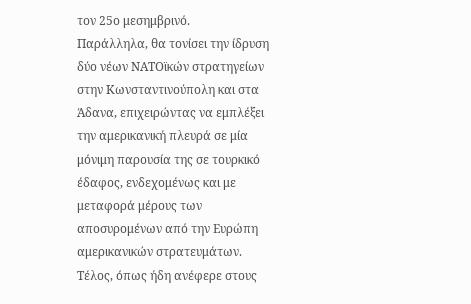τον 25ο μεσημβρινό.
Παράλληλα, θα τονίσει την ίδρυση δύο νέων ΝΑΤΟϊκών στρατηγείων στην Κωνσταντινούπολη και στα Άδανα, επιχειρώντας να εμπλέξει την αμερικανική πλευρά σε μία μόνιμη παρουσία της σε τουρκικό έδαφος, ενδεχομένως και με μεταφορά μέρους των αποσυρομένων από την Ευρώπη αμερικανικών στρατευμάτων.
Τέλος, όπως ήδη ανέφερε στους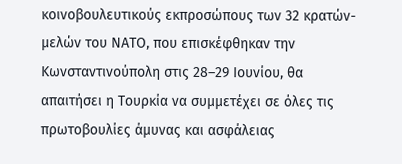κοινοβουλευτικούς εκπροσώπους των 32 κρατών-μελών του ΝΑΤΟ, που επισκέφθηκαν την Κωνσταντινούπολη στις 28–29 Ιουνίου, θα απαιτήσει η Τουρκία να συμμετέχει σε όλες τις πρωτοβουλίες άμυνας και ασφάλειας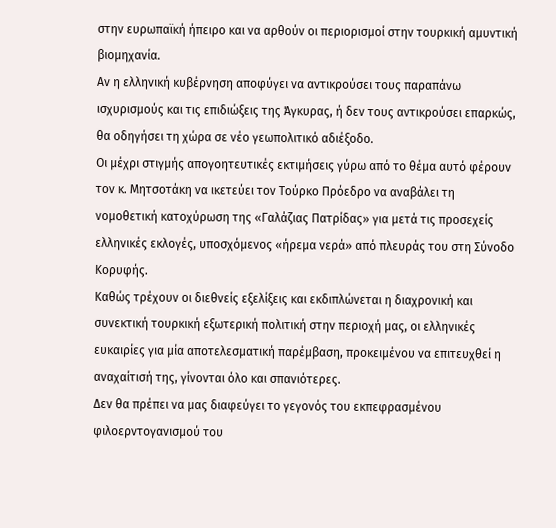στην ευρωπαϊκή ήπειρο και να αρθούν οι περιορισμοί στην τουρκική αμυντική βιομηχανία.
Αν η ελληνική κυβέρνηση αποφύγει να αντικρούσει τους παραπάνω ισχυρισμούς και τις επιδιώξεις της Άγκυρας, ή δεν τους αντικρούσει επαρκώς, θα οδηγήσει τη χώρα σε νέο γεωπολιτικό αδιέξοδο.
Οι μέχρι στιγμής απογοητευτικές εκτιμήσεις γύρω από το θέμα αυτό φέρουν τον κ. Μητσοτάκη να ικετεύει τον Τούρκο Πρόεδρο να αναβάλει τη νομοθετική κατοχύρωση της «Γαλάζιας Πατρίδας» για μετά τις προσεχείς ελληνικές εκλογές, υποσχόμενος «ήρεμα νερά» από πλευράς του στη Σύνοδο Κορυφής.
Καθώς τρέχουν οι διεθνείς εξελίξεις και εκδιπλώνεται η διαχρονική και συνεκτική τουρκική εξωτερική πολιτική στην περιοχή μας, οι ελληνικές ευκαιρίες για μία αποτελεσματική παρέμβαση, προκειμένου να επιτευχθεί η αναχαίτισή της, γίνονται όλο και σπανιότερες.
Δεν θα πρέπει να μας διαφεύγει το γεγονός του εκπεφρασμένου φιλοερντογανισμού του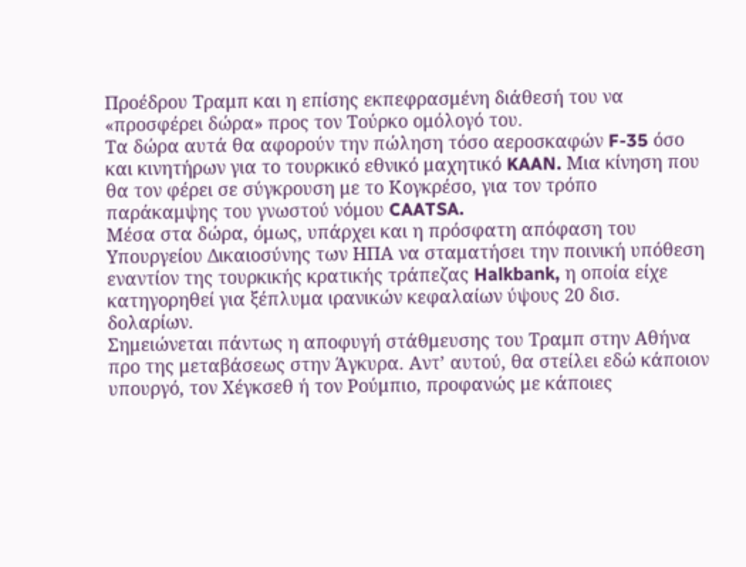Προέδρου Τραμπ και η επίσης εκπεφρασμένη διάθεσή του να «προσφέρει δώρα» προς τον Τούρκο ομόλογό του.
Τα δώρα αυτά θα αφορούν την πώληση τόσο αεροσκαφών F-35 όσο και κινητήρων για το τουρκικό εθνικό μαχητικό KAAN. Μια κίνηση που θα τον φέρει σε σύγκρουση με το Κογκρέσο, για τον τρόπο παράκαμψης του γνωστού νόμου CAATSA.
Μέσα στα δώρα, όμως, υπάρχει και η πρόσφατη απόφαση του Υπουργείου Δικαιοσύνης των ΗΠΑ να σταματήσει την ποινική υπόθεση εναντίον της τουρκικής κρατικής τράπεζας Halkbank, η οποία είχε κατηγορηθεί για ξέπλυμα ιρανικών κεφαλαίων ύψους 20 δισ. δολαρίων.
Σημειώνεται πάντως η αποφυγή στάθμευσης του Τραμπ στην Αθήνα προ της μεταβάσεως στην Άγκυρα. Αντ’ αυτού, θα στείλει εδώ κάποιον υπουργό, τον Χέγκσεθ ή τον Ρούμπιο, προφανώς με κάποιες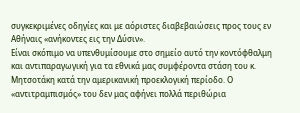συγκεκριμένες οδηγίες και με αόριστες διαβεβαιώσεις προς τους εν Αθήναις «ανήκοντες εις την Δύσιν».
Είναι σκόπιμο να υπενθυμίσουμε στο σημείο αυτό την κοντόφθαλμη και αντιπαραγωγική για τα εθνικά μας συμφέροντα στάση του κ. Μητσοτάκη κατά την αμερικανική προεκλογική περίοδο. Ο «αντιτραμπισμός» του δεν μας αφήνει πολλά περιθώρια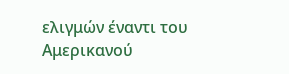ελιγμών έναντι του Αμερικανού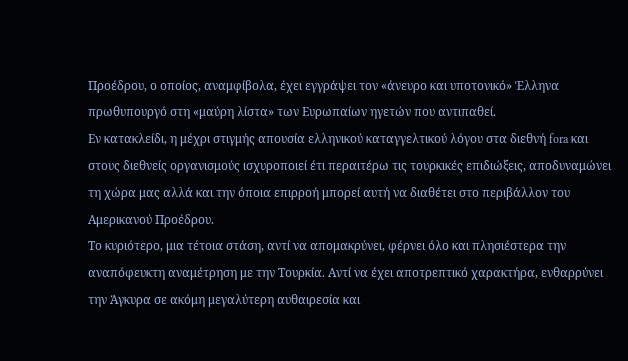Προέδρου, ο οποίος, αναμφίβολα, έχει εγγράψει τον «άνευρο και υποτονικό» Έλληνα πρωθυπουργό στη «μαύρη λίστα» των Ευρωπαίων ηγετών που αντιπαθεί.
Εν κατακλείδι, η μέχρι στιγμής απουσία ελληνικού καταγγελτικού λόγου στα διεθνή fora και στους διεθνείς οργανισμούς ισχυροποιεί έτι περαιτέρω τις τουρκικές επιδιώξεις, αποδυναμώνει τη χώρα μας αλλά και την όποια επιρροή μπορεί αυτή να διαθέτει στο περιβάλλον του Αμερικανού Προέδρου.
Το κυριότερο, μια τέτοια στάση, αντί να απομακρύνει, φέρνει όλο και πλησιέστερα την αναπόφευκτη αναμέτρηση με την Τουρκία. Αντί να έχει αποτρεπτικό χαρακτήρα, ενθαρρύνει την Άγκυρα σε ακόμη μεγαλύτερη αυθαιρεσία και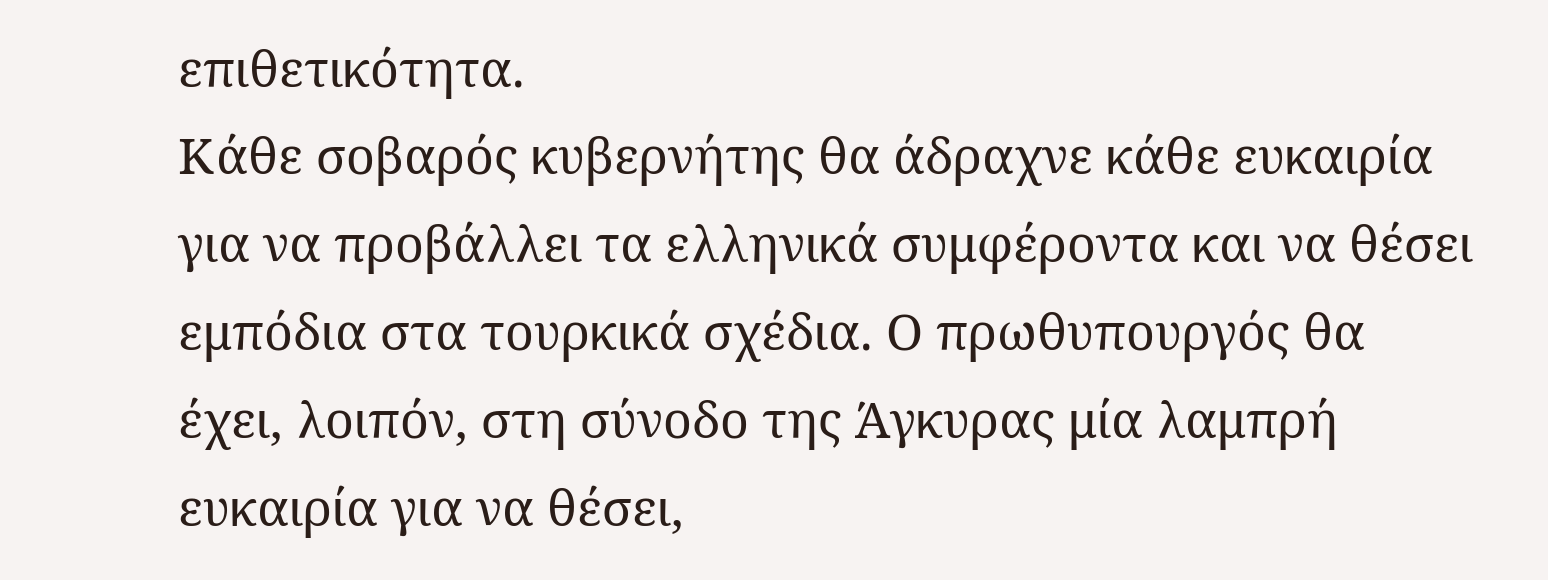επιθετικότητα.
Κάθε σοβαρός κυβερνήτης θα άδραχνε κάθε ευκαιρία για να προβάλλει τα ελληνικά συμφέροντα και να θέσει εμπόδια στα τουρκικά σχέδια. Ο πρωθυπουργός θα έχει, λοιπόν, στη σύνοδο της Άγκυρας μία λαμπρή ευκαιρία για να θέσει,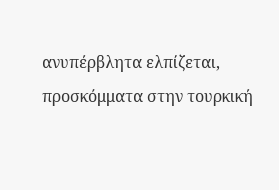ανυπέρβλητα ελπίζεται, προσκόμματα στην τουρκική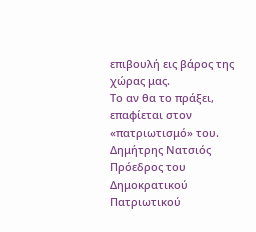επιβουλή εις βάρος της χώρας μας.
Το αν θα το πράξει, επαφίεται στον «πατριωτισμό» του.
Δημήτρης Νατσιός
Πρόεδρος του Δημοκρατικού
Πατριωτικού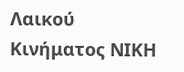Λαικού Κινήματος ΝΙΚΗ